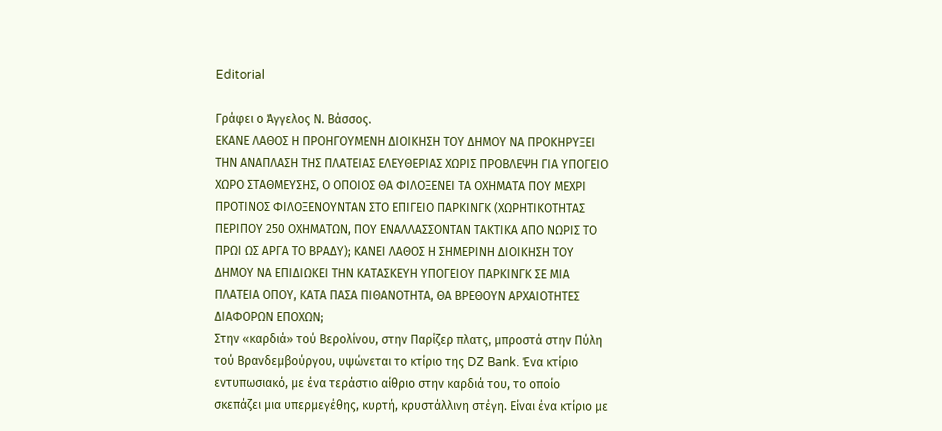Editorial

Γράφει ο Άγγελος Ν. Βάσσος.
ΕΚΑΝΕ ΛΑΘΟΣ Η ΠΡΟΗΓΟΥΜΕΝΗ ΔΙΟΙΚΗΣΗ ΤΟΥ ΔΗΜΟΥ ΝΑ ΠΡΟΚΗΡΥΞΕΙ ΤΗΝ ΑΝΑΠΛΑΣΗ ΤΗΣ ΠΛΑΤΕΙΑΣ ΕΛΕΥΘΕΡΙΑΣ ΧΩΡΙΣ ΠΡΟΒΛΕΨΗ ΓΙΑ ΥΠΟΓΕΙΟ ΧΩΡΟ ΣΤΑΘΜΕΥΣΗΣ, Ο ΟΠΟΙΟΣ ΘΑ ΦΙΛΟΞΕΝΕΙ ΤΑ ΟΧΗΜΑΤΑ ΠΟΥ ΜΕΧΡΙ ΠΡΟΤΙΝΟΣ ΦΙΛΟΞΕΝΟΥΝΤΑΝ ΣΤΟ ΕΠΙΓΕΙΟ ΠΑΡΚΙΝΓΚ (ΧΩΡΗΤΙΚΟΤΗΤΑΣ ΠΕΡΙΠΟΥ 250 ΟΧΗΜΑΤΩΝ, ΠΟΥ ΕΝΑΛΛΑΣΣΟΝΤΑΝ ΤΑΚΤΙΚΑ ΑΠΟ ΝΩΡΙΣ ΤΟ ΠΡΩΙ ΩΣ ΑΡΓΑ ΤΟ ΒΡΑΔΥ); ΚΑΝΕΙ ΛΑΘΟΣ Η ΣΗΜΕΡΙΝΗ ΔΙΟΙΚΗΣΗ ΤΟΥ ΔΗΜΟΥ ΝΑ ΕΠΙΔΙΩΚΕΙ ΤΗΝ ΚΑΤΑΣΚΕΥΗ ΥΠΟΓΕΙΟΥ ΠΑΡΚΙΝΓΚ ΣΕ ΜΙΑ ΠΛΑΤΕΙΑ ΟΠΟΥ, ΚΑΤΑ ΠΑΣΑ ΠΙΘΑΝΟΤΗΤΑ, ΘΑ ΒΡΕΘΟΥΝ ΑΡΧΑΙΟΤΗΤΕΣ ΔΙΑΦΟΡΩΝ ΕΠΟΧΩΝ;
Στην «καρδιά» τού Βερολίνου, στην Παρίζερ πλατς, μπροστά στην Πύλη τού Βρανδεμβούργου, υψώνεται το κτίριο της DZ Bank. Ένα κτίριο εντυπωσιακό, με ένα τεράστιο αίθριο στην καρδιά του, το οποίο σκεπάζει μια υπερμεγέθης, κυρτή, κρυστάλλινη στέγη. Είναι ένα κτίριο με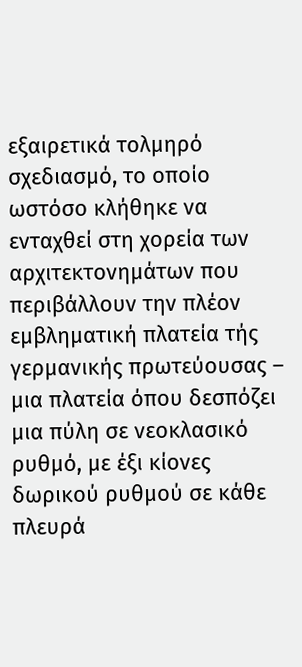εξαιρετικά τολμηρό σχεδιασμό, το οποίο ωστόσο κλήθηκε να ενταχθεί στη χορεία των αρχιτεκτονημάτων που περιβάλλουν την πλέον εμβληματική πλατεία τής γερμανικής πρωτεύουσας – μια πλατεία όπου δεσπόζει μια πύλη σε νεοκλασικό ρυθμό, με έξι κίονες δωρικού ρυθμού σε κάθε πλευρά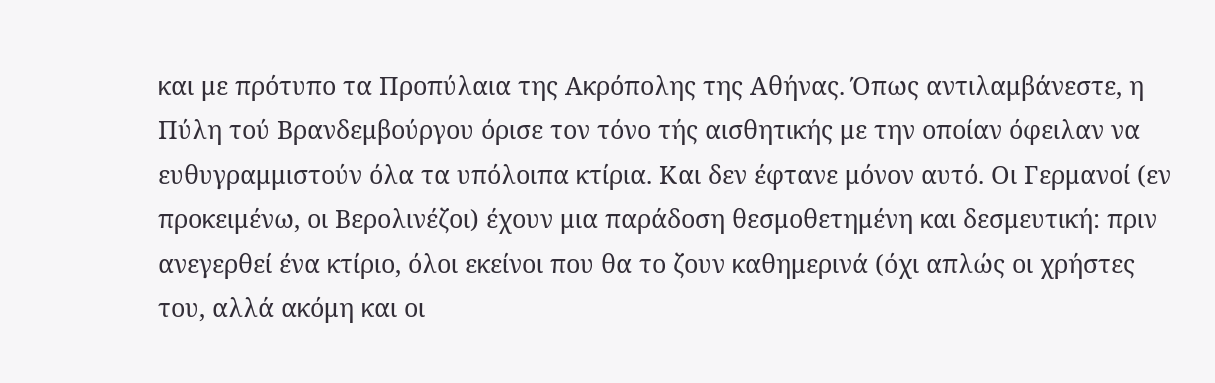και με πρότυπο τα Προπύλαια της Ακρόπολης της Αθήνας. Όπως αντιλαμβάνεστε, η Πύλη τού Βρανδεμβούργου όρισε τον τόνο τής αισθητικής με την οποίαν όφειλαν να ευθυγραμμιστούν όλα τα υπόλοιπα κτίρια. Και δεν έφτανε μόνον αυτό. Οι Γερμανοί (εν προκειμένω, οι Βερολινέζοι) έχουν μια παράδοση θεσμοθετημένη και δεσμευτική: πριν ανεγερθεί ένα κτίριο, όλοι εκείνοι που θα το ζουν καθημερινά (όχι απλώς οι χρήστες του, αλλά ακόμη και οι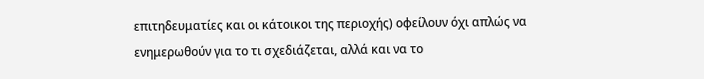επιτηδευματίες και οι κάτοικοι της περιοχής) οφείλουν όχι απλώς να ενημερωθούν για το τι σχεδιάζεται, αλλά και να το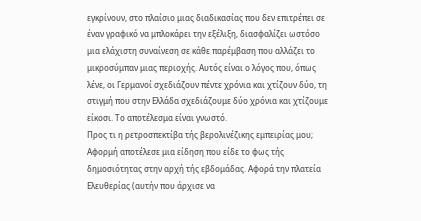εγκρίνουν, στο πλαίσιο μιας διαδικασίας που δεν επιτρέπει σε έναν γραφικό να μπλοκάρει την εξέλιξη, διασφαλίζει ωστόσο μια ελάχιστη συναίνεση σε κάθε παρέμβαση που αλλάζει το μικροσύμπαν μιας περιοχής. Αυτός είναι ο λόγος που, όπως λένε, οι Γερμανοί σχεδιάζουν πέντε χρόνια και χτίζουν δύο, τη στιγμή που στην Ελλάδα σχεδιάζουμε δύο χρόνια και χτίζουμε είκοσι. Το αποτέλεσμα είναι γνωστό.
Προς τι η ρετροσπεκτίβα τής βερολινέζικης εμπειρίας μου; Αφορμή αποτέλεσε μια είδηση που είδε το φως τής δημοσιότητας στην αρχή τής εβδομάδας. Αφορά την πλατεία Ελευθερίας (αυτήν που άρχισε να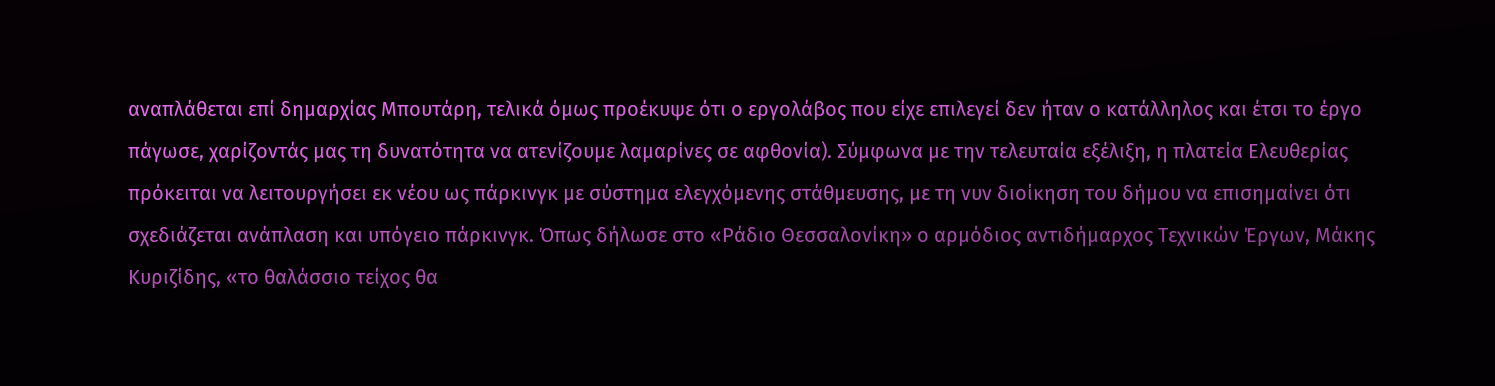αναπλάθεται επί δημαρχίας Μπουτάρη, τελικά όμως προέκυψε ότι ο εργολάβος που είχε επιλεγεί δεν ήταν ο κατάλληλος και έτσι το έργο πάγωσε, χαρίζοντάς μας τη δυνατότητα να ατενίζουμε λαμαρίνες σε αφθονία). Σύμφωνα με την τελευταία εξέλιξη, η πλατεία Ελευθερίας πρόκειται να λειτουργήσει εκ νέου ως πάρκινγκ με σύστημα ελεγχόμενης στάθμευσης, με τη νυν διοίκηση του δήμου να επισημαίνει ότι σχεδιάζεται ανάπλαση και υπόγειο πάρκινγκ. Όπως δήλωσε στο «Ράδιο Θεσσαλονίκη» ο αρμόδιος αντιδήμαρχος Τεχνικών Έργων, Μάκης Κυριζίδης, «το θαλάσσιο τείχος θα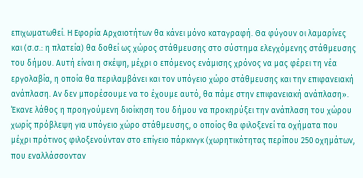επιχωματωθεί. Η Εφορία Αρχαιοτήτων θα κάνει μόνο καταγραφή. Θα φύγουν οι λαμαρίνες και (σ.σ.: η πλατεία) θα δοθεί ως χώρος στάθμευσης στο σύστημα ελεγχόμενης στάθμευσης του δήμου. Αυτή είναι η σκέψη, μέχρι ο επόμενος ενάμισης χρόνος να μας φέρει τη νέα εργολαβία, η οποία θα περιλαμβάνει και τον υπόγειο χώρο στάθμευσης και την επιφανειακή ανάπλαση. Αν δεν μπορέσουμε να το έχουμε αυτό, θα πάμε στην επιφανειακή ανάπλαση».
Έκανε λάθος η προηγούμενη διοίκηση του δήμου να προκηρύξει την ανάπλαση του χώρου χωρίς πρόβλεψη για υπόγειο χώρο στάθμευσης, ο οποίος θα φιλοξενεί τα οχήματα που μέχρι πρότινος φιλοξενούνταν στο επίγειο πάρκινγκ (χωρητικότητας περίπου 250 οχημάτων, που εναλλάσσονταν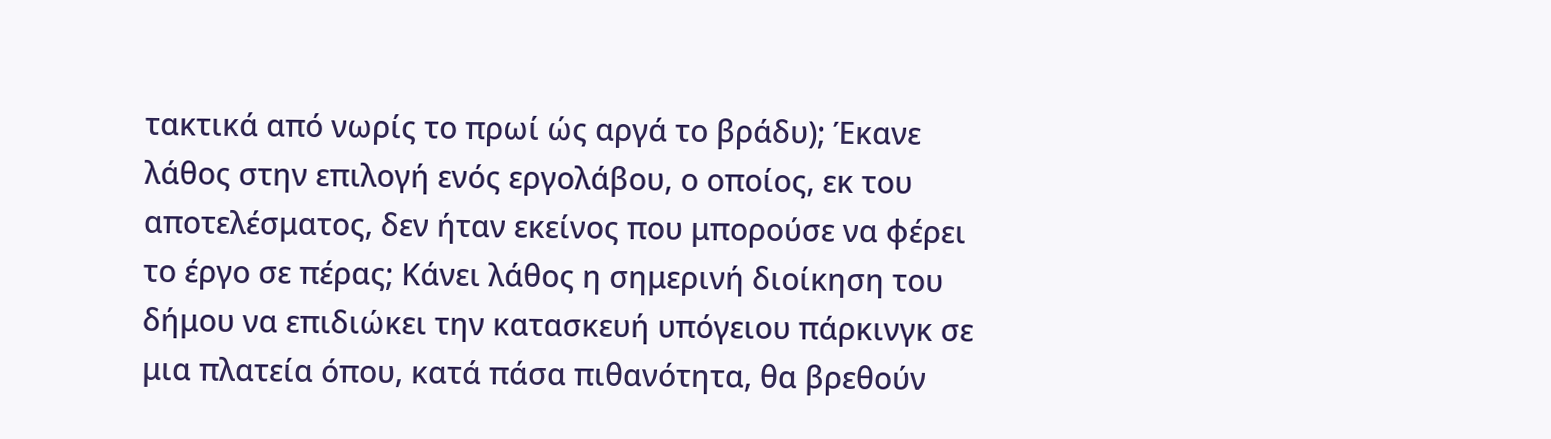τακτικά από νωρίς το πρωί ώς αργά το βράδυ); Έκανε λάθος στην επιλογή ενός εργολάβου, ο οποίος, εκ του αποτελέσματος, δεν ήταν εκείνος που μπορούσε να φέρει το έργο σε πέρας; Κάνει λάθος η σημερινή διοίκηση του δήμου να επιδιώκει την κατασκευή υπόγειου πάρκινγκ σε μια πλατεία όπου, κατά πάσα πιθανότητα, θα βρεθούν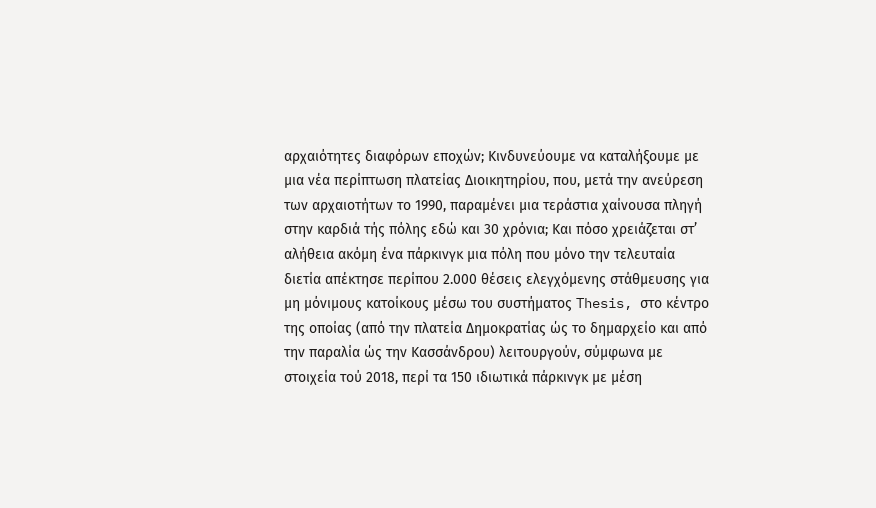αρχαιότητες διαφόρων εποχών; Κινδυνεύουμε να καταλήξουμε με μια νέα περίπτωση πλατείας Διοικητηρίου, που, μετά την ανεύρεση των αρχαιοτήτων το 1990, παραμένει μια τεράστια χαίνουσα πληγή στην καρδιά τής πόλης εδώ και 30 χρόνια; Και πόσο χρειάζεται στ’ αλήθεια ακόμη ένα πάρκινγκ μια πόλη που μόνο την τελευταία διετία απέκτησε περίπου 2.000 θέσεις ελεγχόμενης στάθμευσης για μη μόνιμους κατοίκους μέσω του συστήματος Thesis, στο κέντρο της οποίας (από την πλατεία Δημοκρατίας ώς το δημαρχείο και από την παραλία ώς την Κασσάνδρου) λειτουργούν, σύμφωνα με στοιχεία τού 2018, περί τα 150 ιδιωτικά πάρκινγκ με μέση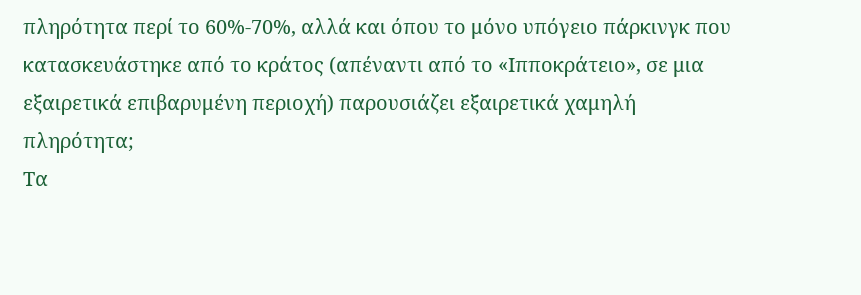πληρότητα περί το 60%-70%, αλλά και όπου το μόνο υπόγειο πάρκινγκ που κατασκευάστηκε από το κράτος (απέναντι από το «Ιπποκράτειο», σε μια εξαιρετικά επιβαρυμένη περιοχή) παρουσιάζει εξαιρετικά χαμηλή πληρότητα;
Τα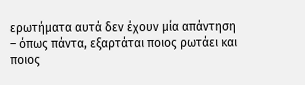ερωτήματα αυτά δεν έχουν μία απάντηση – όπως πάντα, εξαρτάται ποιος ρωτάει και ποιος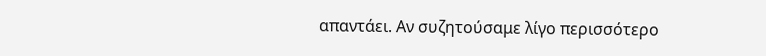απαντάει. Αν συζητούσαμε λίγο περισσότερο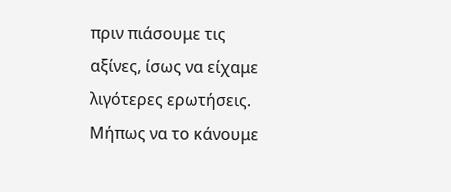πριν πιάσουμε τις αξίνες, ίσως να είχαμε λιγότερες ερωτήσεις. Μήπως να το κάνουμε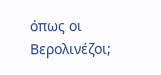όπως οι Βερολινέζοι;